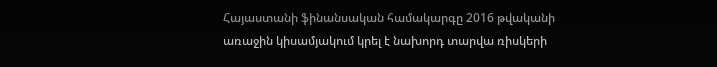Հայաստանի ֆինանսական համակարգը 2016 թվականի առաջին կիսամյակում կրել է նախորդ տարվա ռիսկերի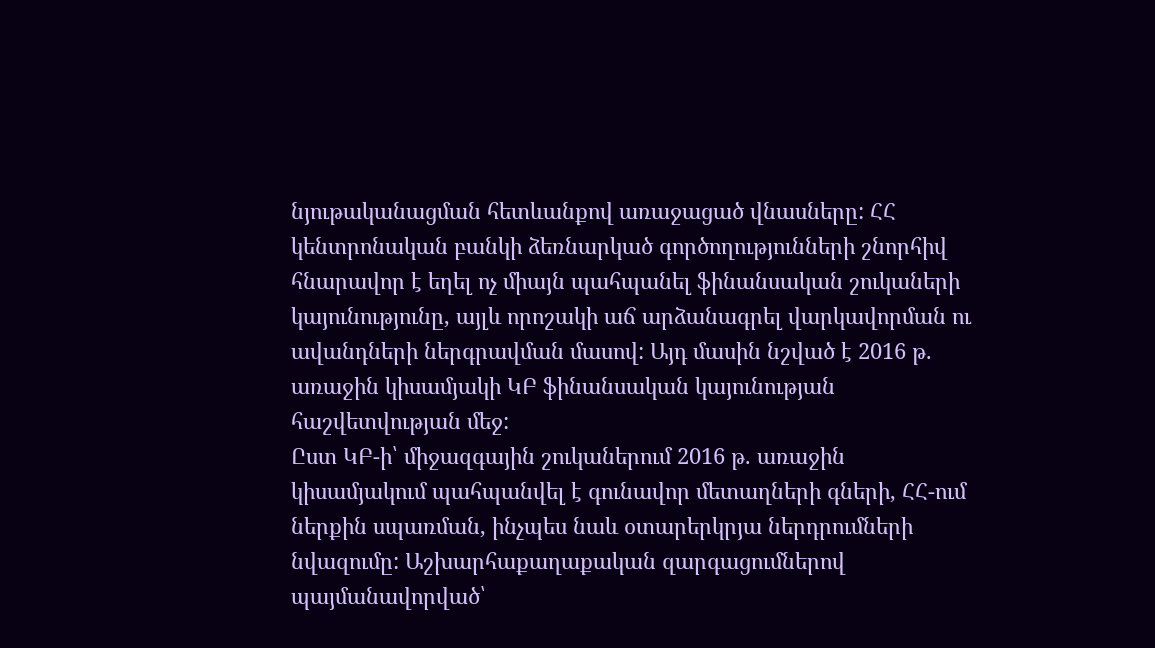նյութականացման հետևանքով առաջացած վնասները: ՀՀ կենտրոնական բանկի ձեռնարկած գործողությունների շնորհիվ հնարավոր է եղել ոչ միայն պահպանել ֆինանսական շուկաների կայունությունը, այլև որոշակի աճ արձանագրել վարկավորման ու ավանդների ներգրավման մասով: Այդ մասին նշված է 2016 թ. առաջին կիսամյակի ԿԲ ֆինանսական կայունության հաշվետվության մեջ:
Ըստ ԿԲ-ի՝ միջազգային շուկաներում 2016 թ. առաջին կիսամյակում պահպանվել է գունավոր մետաղների գների, ՀՀ-ում ներքին սպառման, ինչպես նաև օտարերկրյա ներդրումների նվազումը: Աշխարհաքաղաքական զարգացումներով պայմանավորված՝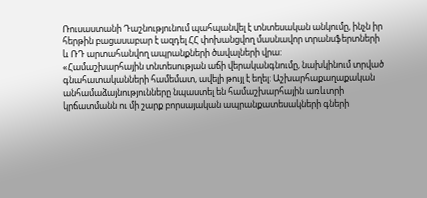Ռուսաստանի Դաշնությունում պահպանվել է տնտեսական անկումը, ինչն իր հերթին բացասաբար է ազդել ՀՀ փոխանցվող մասնավոր տրանսֆերտների և ՌԴ արտահանվող ապրանքների ծավալների վրա:
«Համաշխարհային տնտեսության աճի վերականգնումը, նախկինում տրված գնահատականների համեմատ, ավելի թույլ է եղել: Աշխարհաքաղաքական անհամաձայնությունները նպաստել են համաշխարհային առևտրի կրճատմանն ու մի շարք բորսայական ապրանքատեսակների գների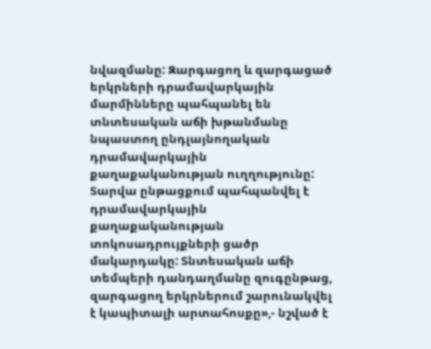նվազմանը: Զարգացող և զարգացած երկրների դրամավարկային մարմինները պահպանել են տնտեսական աճի խթանմանը նպաստող ընդլայնողական դրամավարկային քաղաքականության ուղղությունը: Տարվա ընթացքում պահպանվել է դրամավարկային քաղաքականության տոկոսադրույքների ցածր մակարդակը: Տնտեսական աճի տեմպերի դանդաղմանը զուգընթաց, զարգացող երկրներում շարունակվել է կապիտալի արտահոսքը»,- նշված է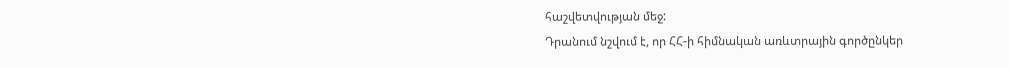հաշվետվության մեջ:
Դրանում նշվում է, որ ՀՀ-ի հիմնական առևտրային գործընկեր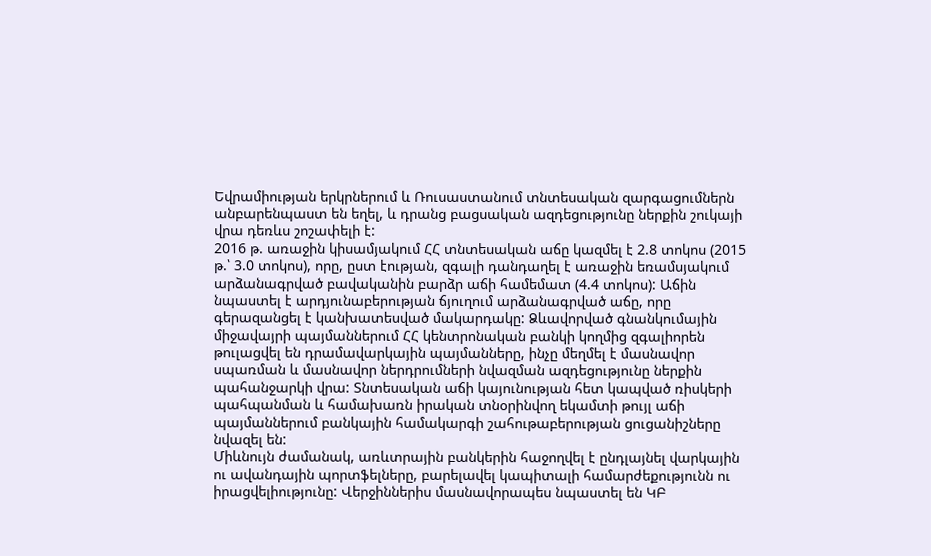Եվրամիության երկրներում և Ռուսաստանում տնտեսական զարգացումներն անբարենպաստ են եղել, և դրանց բացսական ազդեցությունը ներքին շուկայի վրա դեռևս շոշափելի է:
2016 թ. առաջին կիսամյակում ՀՀ տնտեսական աճը կազմել է 2.8 տոկոս (2015 թ.՝ 3.0 տոկոս), որը, ըստ էության, զգալի դանդաղել է առաջին եռամսյակում արձանագրված բավականին բարձր աճի համեմատ (4.4 տոկոս): Աճին նպաստել է արդյունաբերության ճյուղում արձանագրված աճը, որը գերազանցել է կանխատեսված մակարդակը: Ձևավորված գնանկումային միջավայրի պայմաններում ՀՀ կենտրոնական բանկի կողմից զգալիորեն թուլացվել են դրամավարկային պայմանները, ինչը մեղմել է մասնավոր սպառման և մասնավոր ներդրումների նվազման ազդեցությունը ներքին պահանջարկի վրա: Տնտեսական աճի կայունության հետ կապված ռիսկերի պահպանման և համախառն իրական տնօրինվող եկամտի թույլ աճի պայմաններում բանկային համակարգի շահութաբերության ցուցանիշները նվազել են:
Միևնույն ժամանակ, առևտրային բանկերին հաջողվել է ընդլայնել վարկային ու ավանդային պորտֆելները, բարելավել կապիտալի համարժեքությունն ու իրացվելիությունը: Վերջիններիս մասնավորապես նպաստել են ԿԲ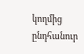կողմից ընդհանուր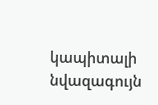կապիտալի նվազագույն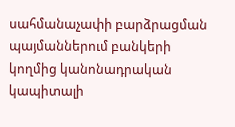սահմանաչափի բարձրացման պայմաններում բանկերի կողմից կանոնադրական կապիտալի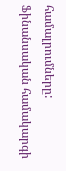համալրումները: Ֆինանսական համակարգի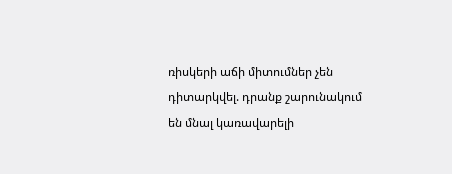ռիսկերի աճի միտումներ չեն դիտարկվել. դրանք շարունակում են մնալ կառավարելի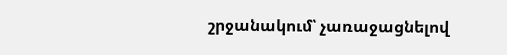շրջանակում՝ չառաջացնելով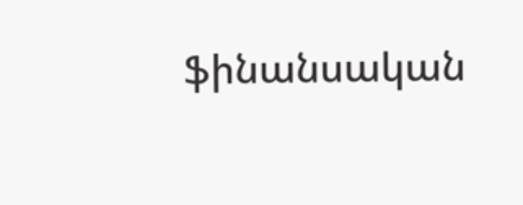ֆինանսական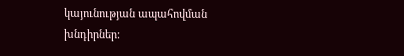կայունության ապահովման խնդիրներ: